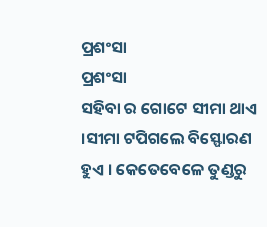ପ୍ରଶଂସା
ପ୍ରଶଂସା
ସହିବା ର ଗୋଟେ ସୀମା ଥାଏ ।ସୀମା ଟପିଗଲେ ବିସ୍ଫୋରଣ ହୁଏ । କେତେବେଳେ ତୁଣ୍ଡରୁ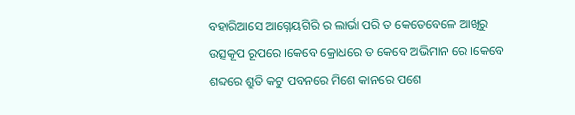ବହାରିଆସେ ଆଗ୍ନେୟଗିରି ର ଲାର୍ଭା ପରି ତ କେତେବେଳେ ଆଖିରୁ ଉତ୍ସକୂପ ରୂପରେ ।କେବେ କ୍ରୋଧରେ ତ କେବେ ଅଭିମାନ ରେ ।କେବେ ଶବ୍ଦରେ ଶ୍ରୁତି କଟୁ ପବନରେ ମିଶେ କାନରେ ପଶେ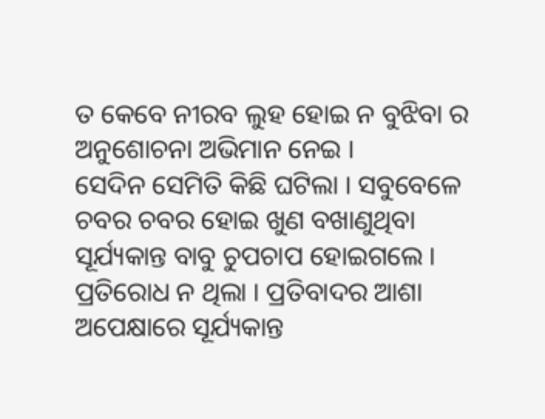ତ କେବେ ନୀରବ ଲୁହ ହୋଇ ନ ବୁଝିବା ର ଅନୁଶୋଚନା ଅଭିମାନ ନେଇ ।
ସେଦିନ ସେମିତି କିଛି ଘଟିଲା । ସବୁବେଳେ ଚବର ଚବର ହୋଇ ଖୁଣ ବଖାଣୁଥିବା ସୂର୍ଯ୍ୟକାନ୍ତ ବାବୁ ଚୁପଚାପ ହୋଇଗଲେ । ପ୍ରତିରୋଧ ନ ଥିଲା । ପ୍ରତିବାଦର ଆଶା ଅପେକ୍ଷାରେ ସୂର୍ଯ୍ୟକାନ୍ତ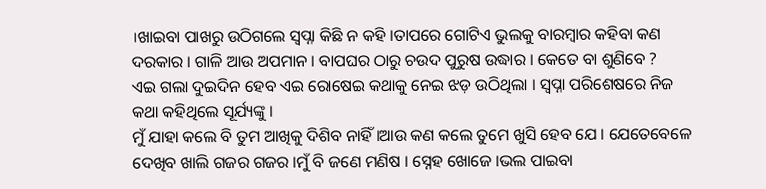।ଖାଇବା ପାଖରୁ ଉଠିଗଲେ ସ୍ୱପ୍ନା କିଛି ନ କହି ।ତାପରେ ଗୋଟିଏ ଭୁଲକୁ ବାରମ୍ବାର କହିବା କଣ ଦରକାର । ଗାଳି ଆଉ ଅପମାନ । ବାପଘର ଠାରୁ ଚଉଦ ପୁରୁଷ ଉଦ୍ଧାର । କେତେ ବା ଶୁଣିବେ ?
ଏଇ ଗଲା ଦୁଇଦିନ ହେବ ଏଇ ରୋଷେଇ କଥାକୁ ନେଇ ଝଡ଼ ଉଠିଥିଲା । ସ୍ୱପ୍ନା ପରିଶେଷରେ ନିଜ କଥା କହିଥିଲେ ସୂର୍ଯ୍ୟଙ୍କୁ ।
ମୁଁ ଯାହା କଲେ ବି ତୁମ ଆଖିକୁ ଦିଶିବ ନାହିଁ ।ଆଉ କଣ କଲେ ତୁମେ ଖୁସି ହେବ ଯେ । ଯେତେବେଳେ ଦେଖିବ ଖାଲି ଗଜର ଗଜର ।ମୁଁ ବି ଜଣେ ମଣିଷ । ସ୍ନେହ ଖୋଜେ ।ଭଲ ପାଇବା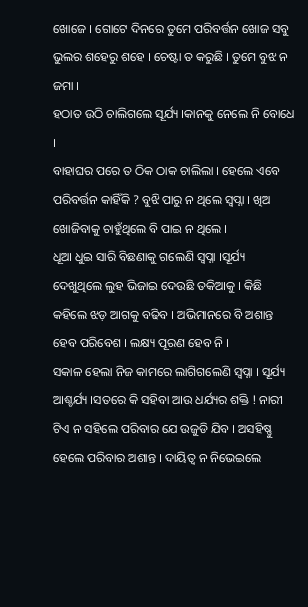ଖୋଜେ । ଗୋଟେ ଦିନରେ ତୁମେ ପରିବର୍ତ୍ତନ ଖୋଜ ସବୁ ଭୁଲର ଶହେରୁ ଶହେ । ଚେଷ୍ଟା ତ କରୁଛି । ତୁମେ ବୁଝ ନ ଜମା ।
ହଠାତ ଉଠି ଚାଲିଗଲେ ସୂର୍ଯ୍ୟ ।କାନକୁ ନେଲେ ନି ବୋଧେ ।
ବାହାଘର ପରେ ତ ଠିକ ଠାକ ଚାଲିଲା । ହେଲେ ଏବେ ପରିବର୍ତ୍ତନ କାହିଁକି ? ବୁଝି ପାରୁ ନ ଥିଲେ ସ୍ୱପ୍ନା । ଖିଅ ଖୋଜିବାକୁ ଚାହୁଁଥିଲେ ବି ପାଇ ନ ଥିଲେ ।
ଧୂଆ ଧୁଇ ସାରି ବିଛଣାକୁ ଗଲେଣି ସ୍ୱପ୍ନା ।ସୂର୍ଯ୍ୟ ଦେଖୁଥିଲେ ଲୁହ ଭିଜାଇ ଦେଉଛି ତକିଆକୁ । କିଛି କହିଲେ ଝଡ଼ ଆଗକୁ ବଢିବ । ଅଭିମାନରେ ବି ଅଶାନ୍ତ ହେବ ପରିବେଶ । ଲକ୍ଷ୍ୟ ପୂରଣ ହେବ ନି ।
ସକାଳ ହେଲା ନିଜ କାମରେ ଲାଗିଗଲେଣି ସ୍ୱପ୍ନା । ସୂର୍ଯ୍ୟ ଆଶ୍ଚର୍ଯ୍ୟ ।ସତରେ କି ସହିବା ଆଉ ଧର୍ଯ୍ୟର ଶକ୍ତି ! ନାରୀ ଟିଏ ନ ସହିଲେ ପରିବାର ଯେ ଉଜୁଡି ଯିବ । ଅସହିଷ୍ଣୁ ହେଲେ ପରିବାର ଅଶାନ୍ତ । ଦାୟିତ୍ୱ ନ ନିଭେଇଲେ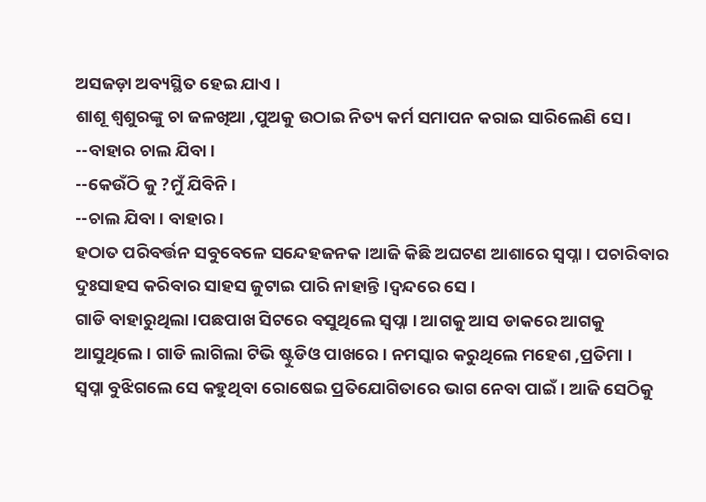ଅସଜଡ଼ା ଅବ୍ୟସ୍ଥିତ ହେଇ ଯାଏ ।
ଶାଶୂ ଶ୍ୱଶୁରଙ୍କୁ ଚା ଜଳଖିଆ ,ପୁଅକୁ ଉଠାଇ ନିତ୍ୟ କର୍ମ ସମାପନ କରାଇ ସାରିଲେଣି ସେ ।
--ବାହାର ଚାଲ ଯିବା ।
--କେଉଁଠି କୁ ?ମୁଁ ଯିବିନି ।
--ଚାଲ ଯିବା । ବାହାର ।
ହଠାତ ପରିବର୍ତ୍ତନ ସବୁବେଳେ ସନ୍ଦେହଜନକ।ଆଜି କିଛି ଅଘଟଣ ଆଶାରେ ସ୍ୱପ୍ନା । ପଚାରିବାର ଦୁଃସାହସ କରିବାର ସାହସ ଜୁଟାଇ ପାରି ନାହାନ୍ତି ।ଦ୍ଵନ୍ଦରେ ସେ ।
ଗାଡି ବାହାରୁଥିଲା ।ପଛପାଖ ସିଟରେ ବସୁଥିଲେ ସ୍ୱପ୍ନା । ଆଗକୁ ଆସ ଡାକରେ ଆଗକୁ ଆସୁଥିଲେ । ଗାଡି ଲାଗିଲା ଟିଭି ଷ୍ଟୁଡିଓ ପାଖରେ । ନମସ୍କାର କରୁଥିଲେ ମହେଶ ,ପ୍ରତିମା ।
ସ୍ୱପ୍ନା ବୁଝିଗଲେ ସେ କହୁଥିବା ରୋଷେଇ ପ୍ରତିଯୋଗିତାରେ ଭାଗ ନେବା ପାଇଁ । ଆଜି ସେଠିକୁ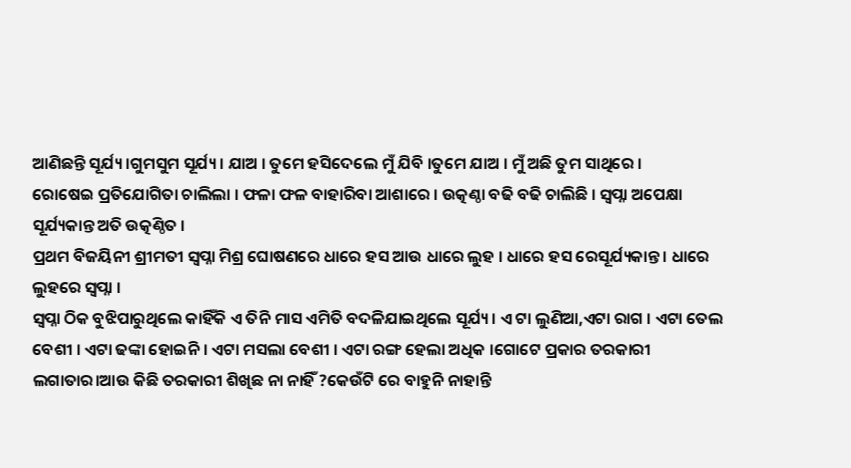ଆଣିଛନ୍ତି ସୂର୍ଯ୍ୟ ।ଗୁମସୁମ ସୂର୍ଯ୍ୟ । ଯାଅ । ତୁମେ ହସିଦେଲେ ମୁଁ ଯିବି ।ତୁମେ ଯାଅ । ମୁଁ ଅଛି ତୁମ ସାଥିରେ ।
ରୋଷେଇ ପ୍ରତିଯୋଗିତା ଚାଲିଲା । ଫଳା ଫଳ ବାହାରିବା ଆଶାରେ । ଉତ୍କଣ୍ଠା ବଢି ବଢି ଚାଲିଛି । ସ୍ୱପ୍ନା ଅପେକ୍ଷା ସୂର୍ଯ୍ୟକାନ୍ତ ଅତି ଉତ୍କଣ୍ଠିତ ।
ପ୍ରଥମ ବିଜୟିନୀ ଶ୍ରୀମତୀ ସ୍ୱପ୍ନା ମିଶ୍ର ଘୋଷଣରେ ଧାରେ ହସ ଆଉ ଧାରେ ଲୁହ । ଧାରେ ହସ ରେସୂର୍ଯ୍ୟକାନ୍ତ । ଧାରେ ଲୁହରେ ସ୍ୱପ୍ନା ।
ସ୍ୱପ୍ନା ଠିକ ବୁଝିପାରୁଥିଲେ କାହିଁକି ଏ ତିନି ମାସ ଏମିତି ବଦଳିଯାଇଥିଲେ ସୂର୍ଯ୍ୟ । ଏ ଟା ଲୁଣିଆ,ଏଟା ରାଗ । ଏଟା ତେଲ ବେଶୀ । ଏଟା ଢଙ୍କା ହୋଇନି । ଏଟା ମସଲା ବେଶୀ । ଏଟା ରଙ୍ଗ ହେଲା ଅଧିକ ।ଗୋଟେ ପ୍ରକାର ତରକାରୀ ଲଗାତାର।ଆଉ କିଛି ତରକାରୀ ଶିଖିଛ ନା ନାହିଁ ?କେଉଁଟି ରେ ବାହୁନି ନାହାନ୍ତି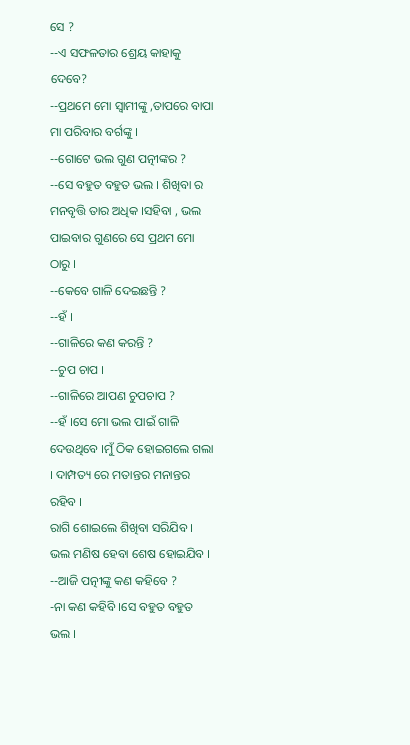ସେ ?
--ଏ ସଫଳତାର ଶ୍ରେୟ କାହାକୁ ଦେବେ?
--ପ୍ରଥମେ ମୋ ସ୍ୱାମୀଙ୍କୁ ,ତାପରେ ବାପା ମା ପରିବାର ବର୍ଗଙ୍କୁ ।
--ଗୋଟେ ଭଲ ଗୁଣ ପତ୍ନୀଙ୍କର ?
--ସେ ବହୁତ ବହୁତ ଭଲ । ଶିଖିବା ର ମନବୃତ୍ତି ତାର ଅଧିକ ।ସହିବା , ଭଲ ପାଇବାର ଗୁଣରେ ସେ ପ୍ରଥମ ମୋ ଠାରୁ ।
--କେବେ ଗାଳି ଦେଇଛନ୍ତି ?
--ହଁ ।
--ଗାଳିରେ କଣ କରନ୍ତି ?
--ଚୁପ ଚାପ ।
--ଗାଳିରେ ଆପଣ ଚୁପଚାପ ?
--ହଁ ।ସେ ମୋ ଭଲ ପାଇଁ ଗାଳି ଦେଉଥିବେ ।ମୁଁ ଠିକ ହୋଇଗଲେ ଗଲା । ଦାମ୍ପତ୍ୟ ରେ ମତାନ୍ତର ମନାନ୍ତର ରହିବ ।
ରାଗି ଶୋଇଲେ ଶିଖିବା ସରିଯିବ । ଭଲ ମଣିଷ ହେବା ଶେଷ ହୋଇଯିବ ।
--ଆଜି ପତ୍ନୀଙ୍କୁ କଣ କହିବେ ?
-ନା କଣ କହିବି ।ସେ ବହୁତ ବହୁତ ଭଲ ।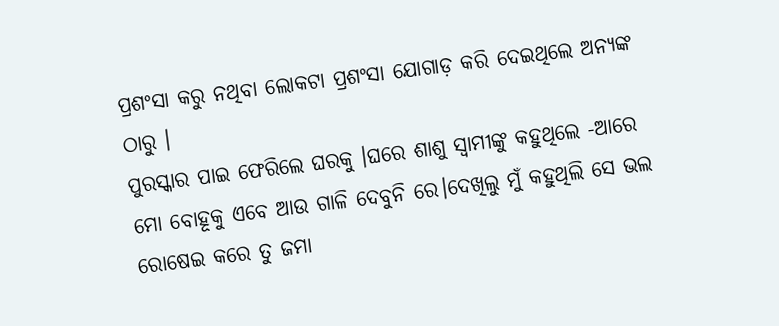ପ୍ରଶଂସା କରୁ ନଥିବା ଲୋକଟା ପ୍ରଶଂସା ଯୋଗାଡ଼ କରି ଦେଇଥିଲେ ଅନ୍ୟଙ୍କ ଠାରୁ ।
ପୁରସ୍କାର ପାଇ ଫେରିଲେ ଘରକୁ ।ଘରେ ଶାଶୁ ସ୍ୱାମୀଙ୍କୁ କହୁଥିଲେ -ଆରେ ମୋ ବୋହୂକୁ ଏବେ ଆଉ ଗାଳି ଦେବୁନି ରେ।ଦେଖିଲୁ ମୁଁ କହୁଥିଲି ସେ ଭଲ ରୋଷେଇ କରେ ତୁ ଜମା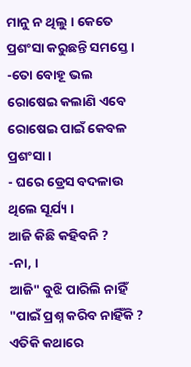ମାନୁ ନ ଥିଲୁ । କେତେ ପ୍ରଶଂସା କରୁଛନ୍ତି ସମସ୍ତେ ।
-ତୋ ବୋହୂ ଭଲ ରୋଷେଇ କଲାଣି ଏବେ ରୋଷେଇ ପାଇଁ କେବଳ ପ୍ରଶଂସା ।
- ଘରେ ଡ୍ରେସ ବଦଳାଉ ଥିଲେ ସୂର୍ଯ୍ୟ ।
ଆଜି କିଛି କହିବନି ?
-ନା, ।
ଆଜି" ବୁଝି ପାରିଲି ନାହିଁ "ପାଇଁ ପ୍ରଶ୍ନ କରିବ ନାହିଁକି ?
ଏତିକି କଥାରେ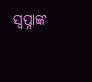ସ୍ୱପ୍ନାଙ୍କ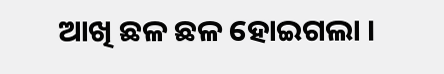ଆଖି ଛଳ ଛଳ ହୋଇଗଲା ।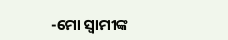-ମୋ ସ୍ୱାମୀଙ୍କ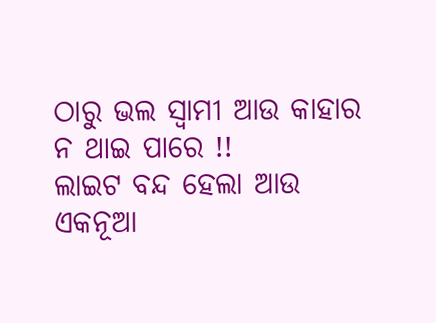ଠାରୁ ଭଲ ସ୍ୱାମୀ ଆଉ କାହାର ନ ଥାଇ ପାରେ !!
ଲାଇଟ ବନ୍ଦ ହେଲା ଆଉ ଏକନୂଆ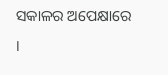ସକାଳର ଅପେକ୍ଷାରେ ।